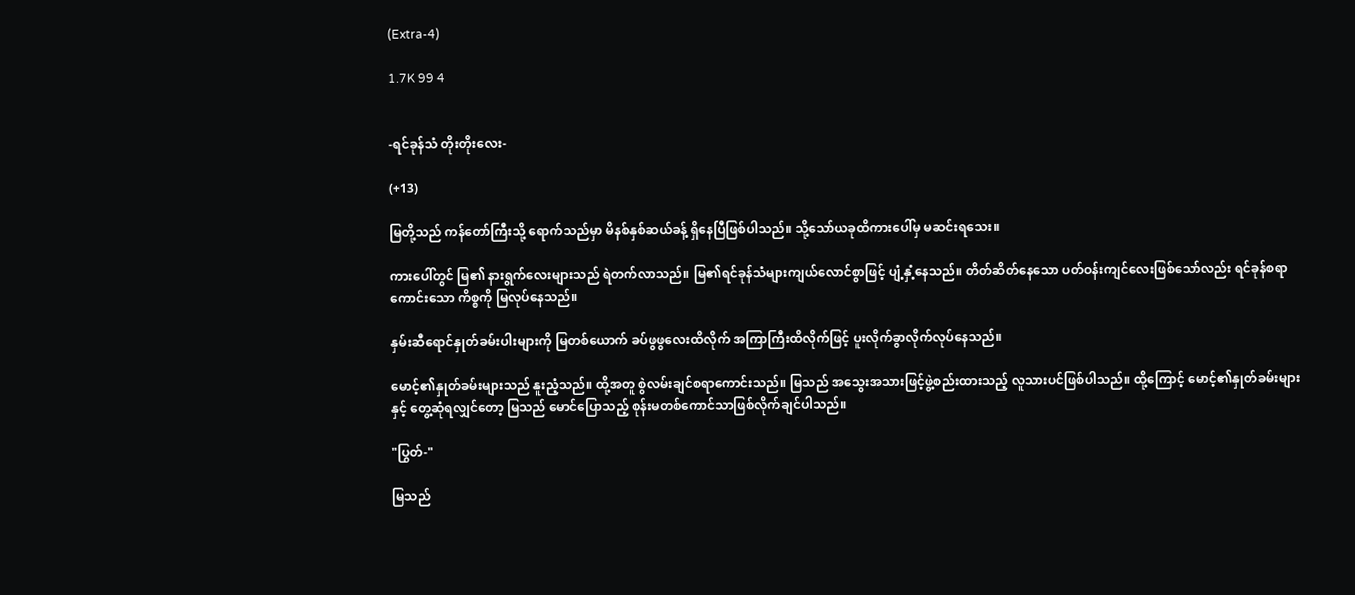(Extra-4)

1.7K 99 4


-ရင်ခုန်သံ တိုးတိုးလေး-

(+13)

မြတို့သည် ကန်တော်ကြီးသို့ ရောက်သည်မှာ မိနစ်နှစ်ဆယ်ခန့် ရှိနေပြီဖြစ်ပါသည်။ သို့သော်ယခုထိကားပေါ်မှ မဆင်းရသေး။

ကားပေါ်တွင် မြ၏ နားရွက်လေးများသည် ရဲတက်လာသည်။ မြ၏ရင်ခုန်သံများကျယ်လောင်စွာဖြင့် ပျံ့နှံ့နေသည်။ တိတ်ဆိတ်နေသော ပတ်ဝန်းကျင်လေးဖြစ်သော်လည်း ရင်ခုန်စရာကောင်းသော ကိစ္စကို မြလုပ်နေသည်။

နှမ်းဆီရောင်နှုတ်ခမ်းပါးများကို မြတစ်ယောက် ခပ်ဖွဖွလေးထိလိုက် အကြာကြီးထိလိုက်ဖြင့် ပူးလိုက်ခွာလိုက်လုပ်နေသည်။

မောင့်၏နှုတ်ခမ်းများသည် နူးညံ့သည်။ ထို့အတူ စွဲလမ်းချင်စရာကောင်းသည်။ မြသည် အသွေးအသားဖြင့်ဖွဲ့စည်းထားသည့် လူသားပင်ဖြစ်ပါသည်။ ထို့‌ကြောင့် မောင့်၏နှုတ်ခမ်းများနှင့် တွေ့ဆုံရလျှင်တော့ မြသည် မောင်ပြောသည့် စုန်းမတစ်ကောင်သာဖြစ်လိုက်ချင်ပါသည်။

"ပြွတ်-"

မြသည်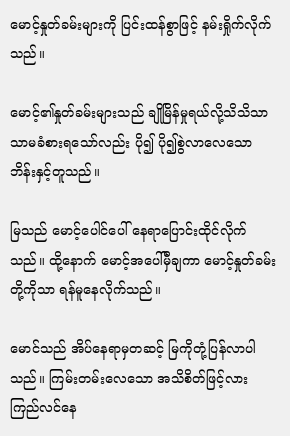မောင့်နှုတ်ခမ်းများကို ပြင်းထန်စွာဖြင့် နမ်းရှိုက်လိုက်သည်။

မောင့်၏နှုတ်ခမ်းများသည် ချိုမြိန်မှုရယ်လို့သိသိသာသာမခံစားရသော်လည်း ပို၍ ပို၍စွဲလာလေသော ဘိန်းနှင့်တူသည်။

မြသည် မောင့်ပေါင်ပေါ်‌ နေရာပြောင်းထိုင်လိုက်သည်။ ထို့နောက် မောင့်အပေါ်မှီချကာ မောင့်နှုတ်ခမ်းတို့ကိုသာ ရန်မူနေလိုက်သည်။

မောင်သည် အိပ်နေရာမှတဆင့် မြကိုတုံ့ပြန်လာပါသည်။ ကြမ်းတမ်းလေသော အသိစိတ်ဖြင့်လား ကြည်လင်နေ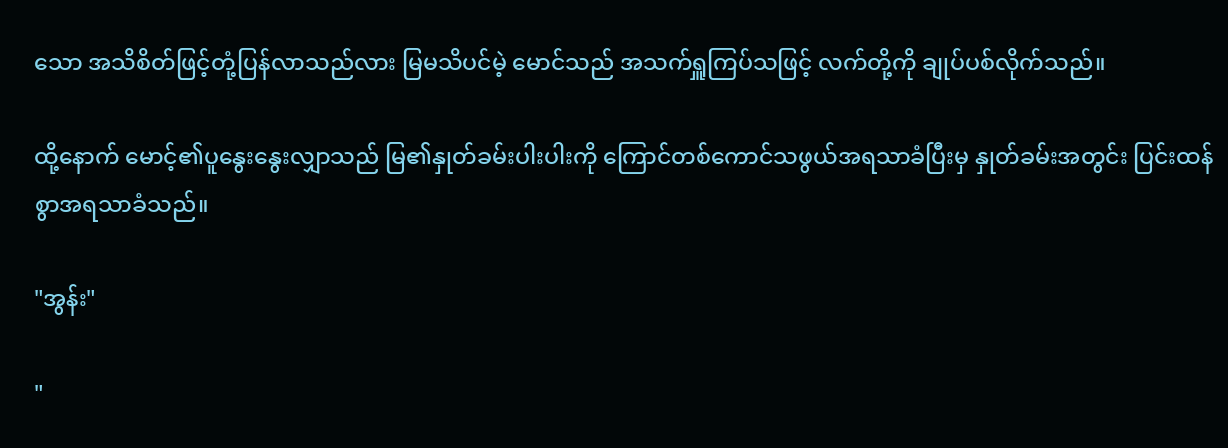သော အသိစိတ်ဖြင့်တုံ့ပြန်လာသည်လား မြမသိပင်မဲ့ မောင်သည် အသက်ရှူကြပ်သဖြင့် လက်တို့ကို ချုပ်ပစ်လိုက်သည်။

ထို့နောက် မောင့်၏ပူနွေးနွေးလျှာသည် မြ၏နှုတ်ခမ်းပါးပါးကို ကြောင်တစ်ကောင်သဖွယ်အရသာခံပြီးမှ နှုတ်ခမ်းအတွင်း ပြင်းထန်စွာအရသာခံသည်။

"အွန်း"

"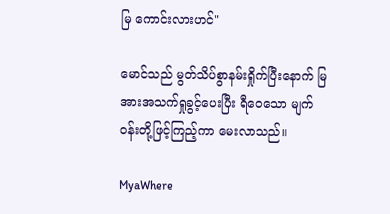မြ ကောင်းလားဟင်"

မောင်သည် မွတ်သိပ်စွာနမ်းရှိုက်ပြီးနောက် မြအားအသက်ရှုခွင့်ပေးပြီး ရီဝေသော မျက်ဝန်းတို့ဖြင့်ကြည့်ကာ မေးလာသည်။

MyaWhere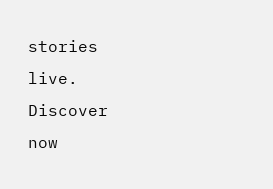stories live. Discover now